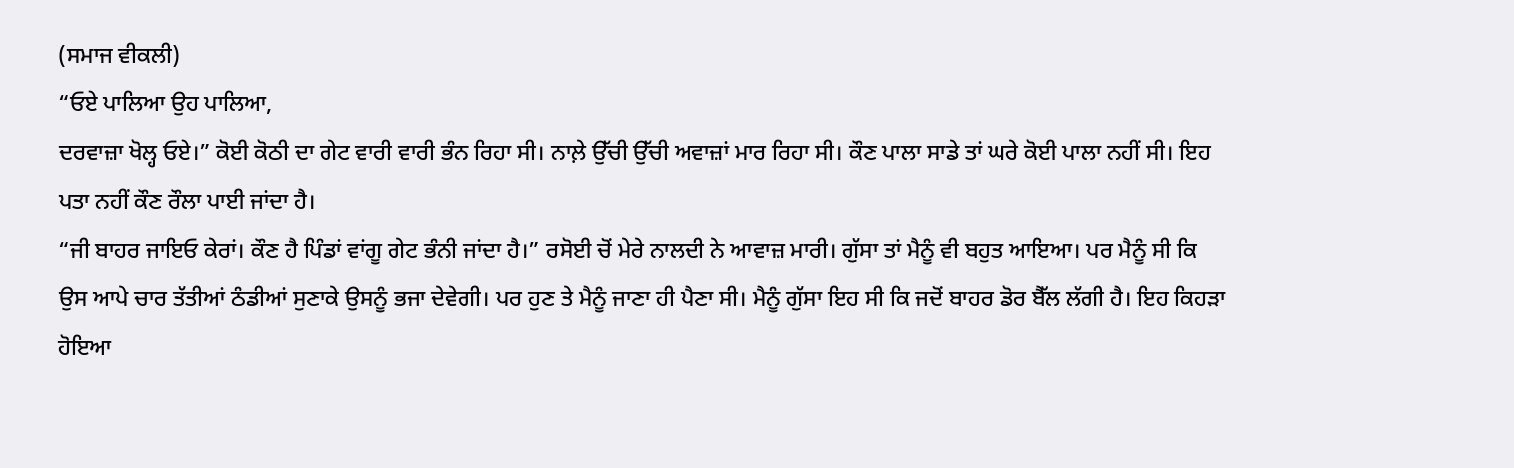(ਸਮਾਜ ਵੀਕਲੀ)
“ਓਏ ਪਾਲਿਆ ਉਹ ਪਾਲਿਆ,
ਦਰਵਾਜ਼ਾ ਖੋਲ੍ਹ ਓਏ।” ਕੋਈ ਕੋਠੀ ਦਾ ਗੇਟ ਵਾਰੀ ਵਾਰੀ ਭੰਨ ਰਿਹਾ ਸੀ। ਨਾਲ਼ੇ ਉੱਚੀ ਉੱਚੀ ਅਵਾਜ਼ਾਂ ਮਾਰ ਰਿਹਾ ਸੀ। ਕੌਣ ਪਾਲਾ ਸਾਡੇ ਤਾਂ ਘਰੇ ਕੋਈ ਪਾਲਾ ਨਹੀਂ ਸੀ। ਇਹ ਪਤਾ ਨਹੀਂ ਕੌਣ ਰੌਲਾ ਪਾਈ ਜਾਂਦਾ ਹੈ।
“ਜੀ ਬਾਹਰ ਜਾਇਓ ਕੇਰਾਂ। ਕੌਣ ਹੈ ਪਿੰਡਾਂ ਵਾਂਗੂ ਗੇਟ ਭੰਨੀ ਜਾਂਦਾ ਹੈ।” ਰਸੋਈ ਚੋਂ ਮੇਰੇ ਨਾਲਦੀ ਨੇ ਆਵਾਜ਼ ਮਾਰੀ। ਗੁੱਸਾ ਤਾਂ ਮੈਨੂੰ ਵੀ ਬਹੁਤ ਆਇਆ। ਪਰ ਮੈਨੂੰ ਸੀ ਕਿ ਉਸ ਆਪੇ ਚਾਰ ਤੱਤੀਆਂ ਠੰਡੀਆਂ ਸੁਣਾਕੇ ਉਸਨੂੰ ਭਜਾ ਦੇਵੇਗੀ। ਪਰ ਹੁਣ ਤੇ ਮੈਨੂੰ ਜਾਣਾ ਹੀ ਪੈਣਾ ਸੀ। ਮੈਨੂੰ ਗੁੱਸਾ ਇਹ ਸੀ ਕਿ ਜਦੋਂ ਬਾਹਰ ਡੋਰ ਬੈੱਲ ਲੱਗੀ ਹੈ। ਇਹ ਕਿਹੜਾ ਹੋਇਆ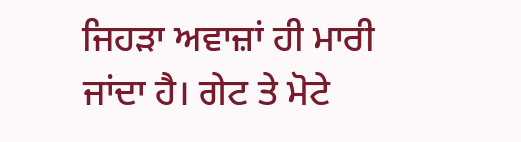ਜਿਹੜਾ ਅਵਾਜ਼ਾਂ ਹੀ ਮਾਰੀ ਜਾਂਦਾ ਹੈ। ਗੇਟ ਤੇ ਮੋਟੇ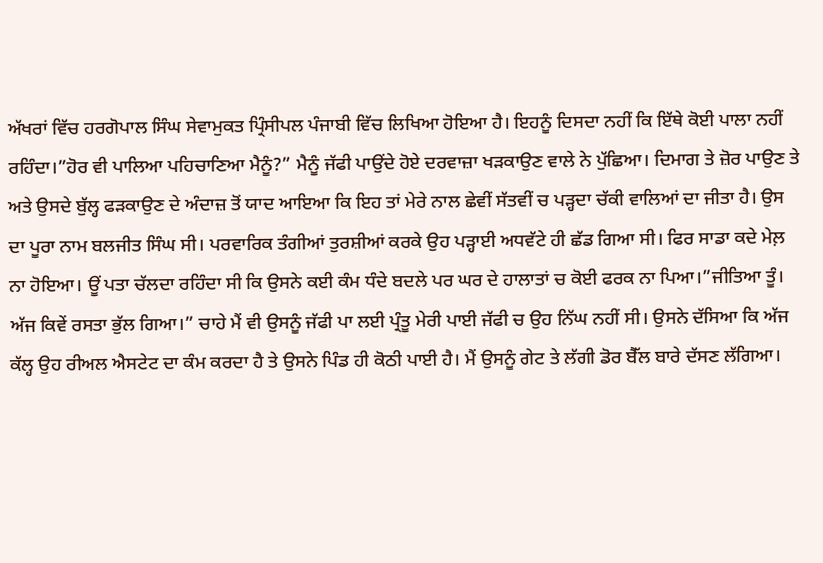ਅੱਖਰਾਂ ਵਿੱਚ ਹਰਗੋਪਾਲ ਸਿੰਘ ਸੇਵਾਮੁਕਤ ਪ੍ਰਿੰਸੀਪਲ ਪੰਜਾਬੀ ਵਿੱਚ ਲਿਖਿਆ ਹੋਇਆ ਹੈ। ਇਹਨੂੰ ਦਿਸਦਾ ਨਹੀਂ ਕਿ ਇੱਥੇ ਕੋਈ ਪਾਲਾ ਨਹੀਂ ਰਹਿੰਦਾ।”ਹੋਰ ਵੀ ਪਾਲਿਆ ਪਹਿਚਾਣਿਆ ਮੈਨੂੰ?” ਮੈਨੂੰ ਜੱਫੀ ਪਾਉਂਦੇ ਹੋਏ ਦਰਵਾਜ਼ਾ ਖੜਕਾਉਣ ਵਾਲੇ ਨੇ ਪੁੱਛਿਆ। ਦਿਮਾਗ ਤੇ ਜ਼ੋਰ ਪਾਉਣ ਤੇ ਅਤੇ ਉਸਦੇ ਬੁੱਲ੍ਹ ਫੜਕਾਉਣ ਦੇ ਅੰਦਾਜ਼ ਤੋਂ ਯਾਦ ਆਇਆ ਕਿ ਇਹ ਤਾਂ ਮੇਰੇ ਨਾਲ ਛੇਵੀਂ ਸੱਤਵੀਂ ਚ ਪੜ੍ਹਦਾ ਚੱਕੀ ਵਾਲਿਆਂ ਦਾ ਜੀਤਾ ਹੈ। ਉਸ ਦਾ ਪੂਰਾ ਨਾਮ ਬਲਜੀਤ ਸਿੰਘ ਸੀ। ਪਰਵਾਰਿਕ ਤੰਗੀਆਂ ਤੁਰਸ਼ੀਆਂ ਕਰਕੇ ਉਹ ਪੜ੍ਹਾਈ ਅਧਵੱਟੇ ਹੀ ਛੱਡ ਗਿਆ ਸੀ। ਫਿਰ ਸਾਡਾ ਕਦੇ ਮੇਲ਼ ਨਾ ਹੋਇਆ। ਊਂ ਪਤਾ ਚੱਲਦਾ ਰਹਿੰਦਾ ਸੀ ਕਿ ਉਸਨੇ ਕਈ ਕੰਮ ਧੰਦੇ ਬਦਲੇ ਪਰ ਘਰ ਦੇ ਹਾਲਾਤਾਂ ਚ ਕੋਈ ਫਰਕ ਨਾ ਪਿਆ।”ਜੀਤਿਆ ਤੂੰ। ਅੱਜ ਕਿਵੇਂ ਰਸਤਾ ਭੁੱਲ ਗਿਆ।” ਚਾਹੇ ਮੈਂ ਵੀ ਉਸਨੂੰ ਜੱਫੀ ਪਾ ਲਈ ਪ੍ਰੰਤੂ ਮੇਰੀ ਪਾਈ ਜੱਫੀ ਚ ਉਹ ਨਿੱਘ ਨਹੀਂ ਸੀ। ਉਸਨੇ ਦੱਸਿਆ ਕਿ ਅੱਜ ਕੱਲ੍ਹ ਉਹ ਰੀਅਲ ਐਸਟੇਟ ਦਾ ਕੰਮ ਕਰਦਾ ਹੈ ਤੇ ਉਸਨੇ ਪਿੰਡ ਹੀ ਕੋਠੀ ਪਾਈ ਹੈ। ਮੈਂ ਉਸਨੂੰ ਗੇਟ ਤੇ ਲੱਗੀ ਡੋਰ ਬੈੱਲ ਬਾਰੇ ਦੱਸਣ ਲੱਗਿਆ।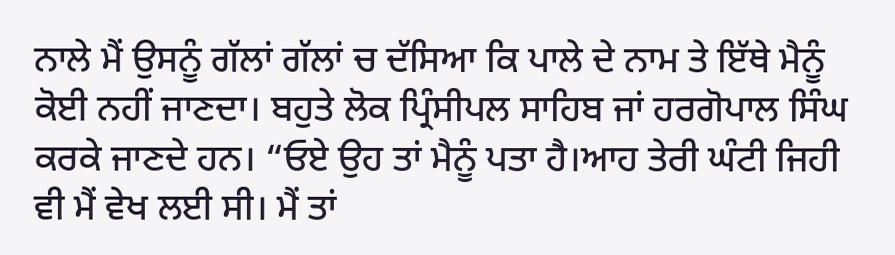ਨਾਲੇ ਮੈਂ ਉਸਨੂੰ ਗੱਲਾਂ ਗੱਲਾਂ ਚ ਦੱਸਿਆ ਕਿ ਪਾਲੇ ਦੇ ਨਾਮ ਤੇ ਇੱਥੇ ਮੈਨੂੰ ਕੋਈ ਨਹੀਂ ਜਾਣਦਾ। ਬਹੁਤੇ ਲੋਕ ਪ੍ਰਿੰਸੀਪਲ ਸਾਹਿਬ ਜਾਂ ਹਰਗੋਪਾਲ ਸਿੰਘ ਕਰਕੇ ਜਾਣਦੇ ਹਨ। “ਓਏ ਉਹ ਤਾਂ ਮੈਨੂੰ ਪਤਾ ਹੈ।ਆਹ ਤੇਰੀ ਘੰਟੀ ਜਿਹੀ ਵੀ ਮੈਂ ਵੇਖ ਲਈ ਸੀ। ਮੈਂ ਤਾਂ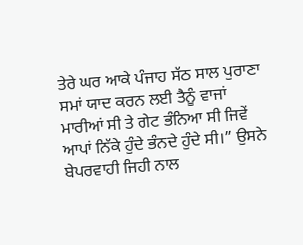ਤੇਰੇ ਘਰ ਆਕੇ ਪੰਜਾਹ ਸੱਠ ਸਾਲ ਪੁਰਾਣਾ ਸਮਾਂ ਯਾਦ ਕਰਨ ਲਈ ਤੈਨੂੰ ਵਾਜਾਂ ਮਾਰੀਆਂ ਸੀ ਤੇ ਗੇਟ ਭੰਨਿਆ ਸੀ ਜਿਵੇਂ ਆਪਾਂ ਨਿੱਕੇ ਹੁੰਦੇ ਭੰਨਦੇ ਹੁੰਦੇ ਸੀ।” ਉਸਨੇ ਬੇਪਰਵਾਹੀ ਜਿਹੀ ਨਾਲ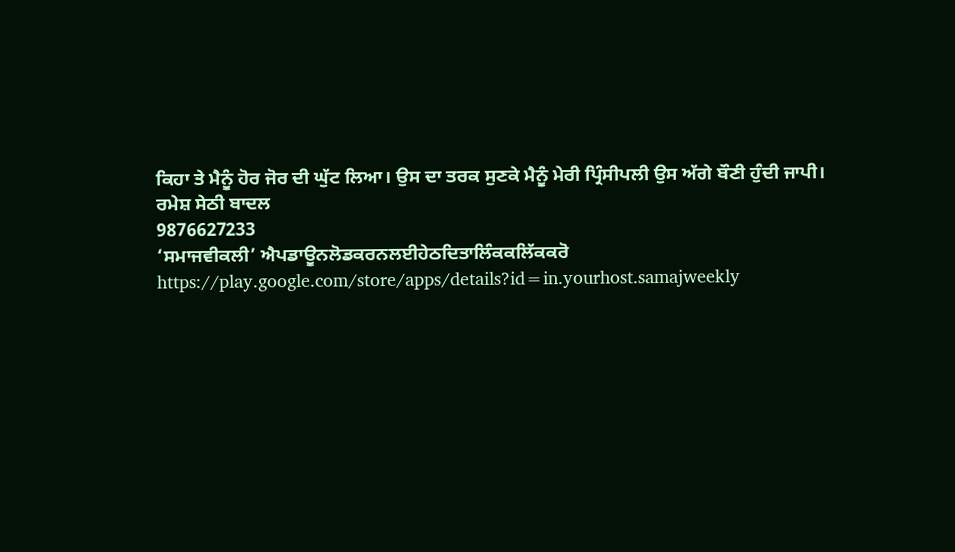ਕਿਹਾ ਤੇ ਮੈਨੂੰ ਹੋਰ ਜੋਰ ਦੀ ਘੁੱਟ ਲਿਆ। ਉਸ ਦਾ ਤਰਕ ਸੁਣਕੇ ਮੈਨੂੰ ਮੇਰੀ ਪ੍ਰਿੰਸੀਪਲੀ ਉਸ ਅੱਗੇ ਬੌਣੀ ਹੁੰਦੀ ਜਾਪੀ।
ਰਮੇਸ਼ ਸੇਠੀ ਬਾਦਲ
9876627233
‘ਸਮਾਜਵੀਕਲੀ’ ਐਪਡਾਊਨਲੋਡਕਰਨਲਈਹੇਠਦਿਤਾਲਿੰਕਕਲਿੱਕਕਰੋ
https://play.google.com/store/apps/details?id=in.yourhost.samajweekly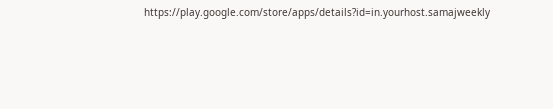https://play.google.com/store/apps/details?id=in.yourhost.samajweekly